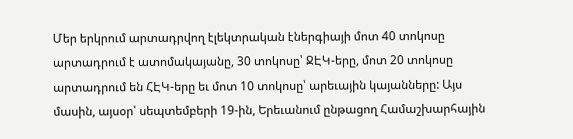Մեր երկրում արտադրվող էլեկտրական էներգիայի մոտ 40 տոկոսը արտադրում է ատոմակայանը, 30 տոկոսը՝ ՋԷԿ-երը, մոտ 20 տոկոսը արտադրում են ՀԷԿ-երը եւ մոտ 10 տոկոսը՝ արեւային կայանները: Այս մասին, այսօր՝ սեպտեմբերի 19-ին, Երեւանում ընթացող Համաշխարհային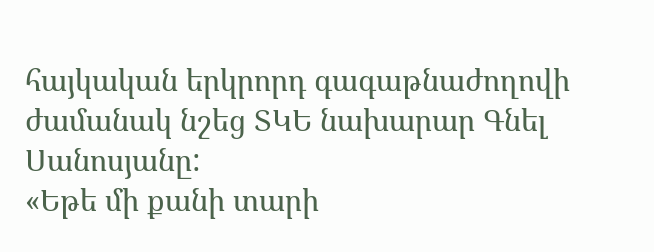հայկական երկրորդ գագաթնաժողովի ժամանակ նշեց ՏԿԵ նախարար Գնել Սանոսյանը:
«Եթե մի քանի տարի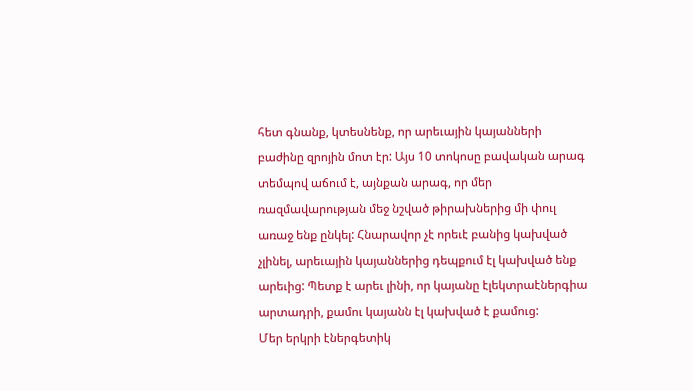հետ գնանք, կտեսնենք, որ արեւային կայանների բաժինը զրոյին մոտ էր: Այս 10 տոկոսը բավական արագ տեմպով աճում է, այնքան արագ, որ մեր ռազմավարության մեջ նշված թիրախներից մի փուլ առաջ ենք ընկել: Հնարավոր չէ որեւէ բանից կախված չլինել, արեւային կայաններից դեպքում էլ կախված ենք արեւից: Պետք է արեւ լինի, որ կայանը էլեկտրաէներգիա արտադրի, քամու կայանն էլ կախված է քամուց:
Մեր երկրի էներգետիկ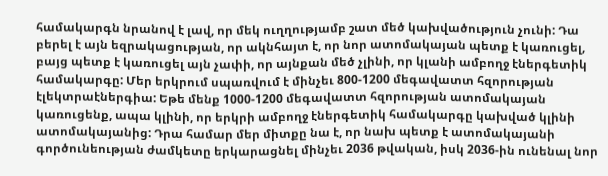համակարգն նրանով է լավ, որ մեկ ուղղությամբ շատ մեծ կախվածություն չունի: Դա բերել է այն եզրակացության, որ ակնհայտ է, որ նոր ատոմակայան պետք է կառուցել, բայց պետք է կառուցել այն չափի, որ այնքան մեծ չլինի, որ կլանի ամբողջ էներգետիկ համակարգը: Մեր երկրում սպառվում է մինչեւ 800-1200 մեգավատտ հզորության էլեկտրաէներգիա: Եթե մենք 1000-1200 մեգավատտ հզորության ատոմակայան կառուցենք, ապա կլինի, որ երկրի ամբողջ էներգետիկ համակարգը կախված կլինի ատոմակայանից: Դրա համար մեր միտքը նա է, որ նախ պետք է ատոմակայանի գործունեության ժամկետը երկարացնել մինչեւ 2036 թվական, իսկ 2036-ին ունենալ նոր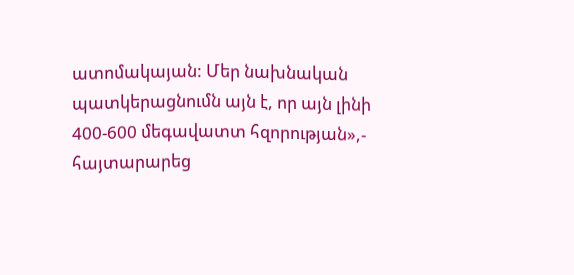ատոմակայան: Մեր նախնական պատկերացնումն այն է, որ այն լինի 400-600 մեգավատտ հզորության»,- հայտարարեց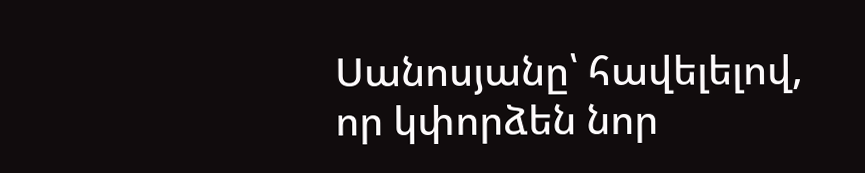Սանոսյանը՝ հավելելով, որ կփորձեն նոր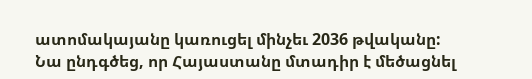ատոմակայանը կառուցել մինչեւ 2036 թվականը:
Նա ընդգծեց, որ Հայաստանը մտադիր է մեծացնել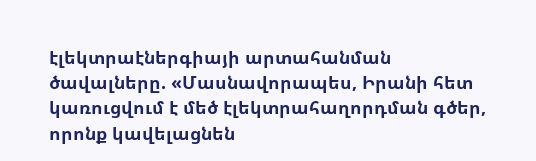էլեկտրաէներգիայի արտահանման ծավալները. «Մասնավորապես, Իրանի հետ կառուցվում է մեծ էլեկտրահաղորդման գծեր, որոնք կավելացնեն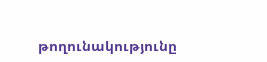թողունակությունը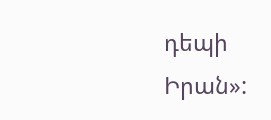դեպի Իրան»: